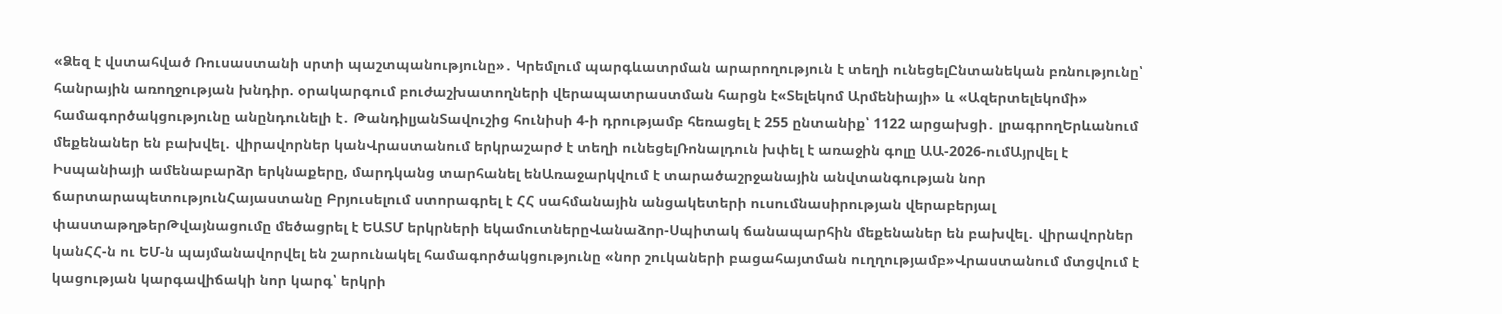«Ձեզ է վստահված Ռուսաստանի սրտի պաշտպանությունը»․ Կրեմլում պարգևատրման արարողություն է տեղի ունեցելԸնտանեկան բռնությունը՝ հանրային առողջության խնդիր. օրակարգում բուժաշխատողների վերապատրաստման հարցն է«Տելեկոմ Արմենիայի» և «Ազերտելեկոմի» համագործակցությունը անընդունելի է․ ԹանդիլյանՏավուշից հունիսի 4-ի դրությամբ հեռացել է 255 ընտանիք՝ 1122 արցախցի․ լրագրողԵրևանում մեքենաներ են բախվել․ վիրավորներ կանՎրաստանում երկրաշարժ է տեղի ունեցելՌոնալդուն խփել է առաջին գոլը ԱԱ-2026-ումԱյրվել է Իսպանիայի ամենաբարձր երկնաքերը, մարդկանց տարհանել ենԱռաջարկվում է տարածաշրջանային անվտանգության նոր ճարտարապետությունՀայաստանը Բրյուսելում ստորագրել է ՀՀ սահմանային անցակետերի ուսումնասիրության վերաբերյալ փաստաթղթերԹվայնացումը մեծացրել է ԵԱՏՄ երկրների եկամուտներըՎանաձոր-Սպիտակ ճանապարհին մեքենաներ են բախվել․ վիրավորներ կանՀՀ-ն ու ԵՄ-ն պայմանավորվել են շարունակել համագործակցությունը «նոր շուկաների բացահայտման ուղղությամբ»Վրաստանում մտցվում է կացության կարգավիճակի նոր կարգ՝ երկրի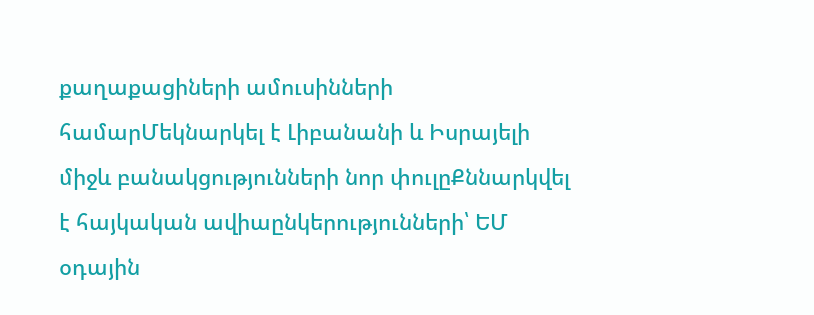քաղաքացիների ամուսինների համարՄեկնարկել է Լիբանանի և Իսրայելի միջև բանակցությունների նոր փուլըՔննարկվել է հայկական ավիաընկերությունների՝ ԵՄ օդային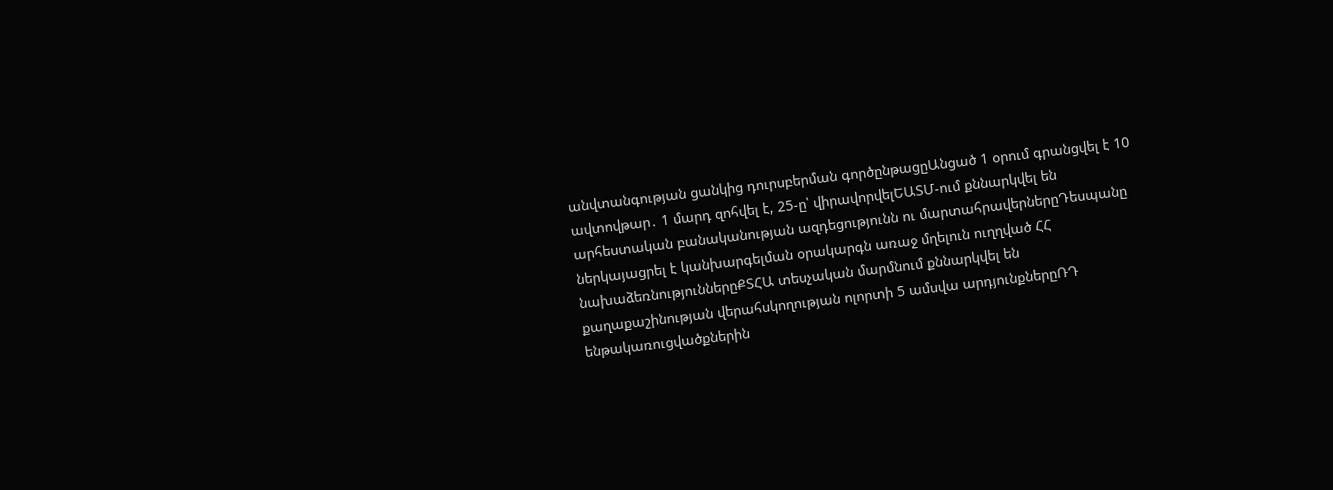անվտանգության ցանկից դուրսբերման գործընթացըԱնցած 1 օրում գրանցվել է 10 ավտովթար․ 1 մարդ զոհվել է, 25-ը՝ վիրավորվելԵԱՏՄ-ում քննարկվել են արհեստական բանականության ազդեցությունն ու մարտահրավերներըԴեսպանը ներկայացրել է կանխարգելման օրակարգն առաջ մղելուն ուղղված ՀՀ նախաձեռնություններըՔՏՀԱ տեսչական մարմնում քննարկվել են քաղաքաշինության վերահսկողության ոլորտի 5 ամսվա արդյունքներըՌԴ ենթակառուցվածքներին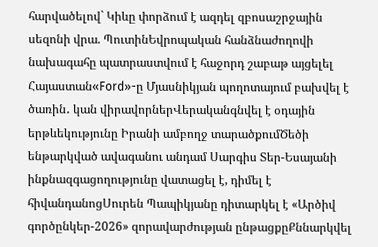հարվածելով` Կիևը փորձում է ազդել զբոսաշրջային սեզոնի վրա. ՊուտինԵվրոպական հանձնաժողովի նախագահը պատրաստվում է հաջորդ շաբաթ այցելել Հայաստան«Ford»-ը Մյասնիկյան պողոտայում բախվել է ծառին․ կան վիրավորներՎերականգնվել է օդային երթևեկությունը Իրանի ամբողջ տարածքումԾեծի ենթարկված ավագանու անդամ Սարգիս Տեր-Եսայանի ինքնազգացողությունը վատացել է, դիմել է հիվանդանոցՍուրեն Պապիկյանը դիտարկել է «Արծիվ գործընկեր-2026» զորավարժության ընթացքըՔննարկվել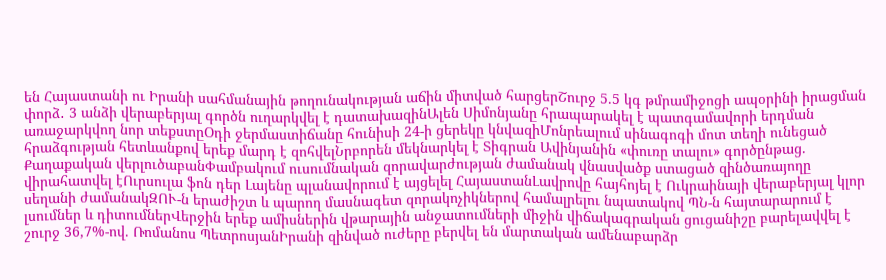են Հայաստանի ու Իրանի սահմանային թողունակության աճին միտված հարցերՇուրջ 5.5 կգ թմրամիջոցի ապօրինի իրացման փորձ․ 3 անձի վերաբերյալ գործն ուղարկվել է դատախազինԱլեն Սիմոնյանը հրապարակել է պատգամավորի երդման առաջարկվող նոր տեքստըՕդի ջերմաստիճանը հունիսի 24-ի ցերեկը կնվազիՄոնրեալում սինագոգի մոտ տեղի ունեցած հրաձգության հետևանքով երեք մարդ է զոհվելՆրբորեն մեկնարկել է Տիգրան Ավինյանին «փուռը տալու» գործընթաց. Քաղաքական վերլուծաբանՓամբակում ուսումնական զորավարժության ժամանակ վնասվածք ստացած զինծառայողը վիրահատվել էՈւրսուլա ֆոն դեր Լայենը պլանավորում է այցելել ՀայաստանԼավրովը հայհոյել է Ուկրաինայի վերաբերյալ կլոր սեղանի ժամանակԶՈՒ-ն երաժիշտ և պարող մասնագետ զորակոչիկներով համալրելու նպատակով ՊՆ-ն հայտարարում է լսումներ և դիտումներՎերջին երեք ամիսներին վթարային անջատումների միջին վիճակագրական ցուցանիշը բարելավվել է շուրջ 36,7%-ով. Ռոմանոս ՊետրոսյանԻրանի զինված ուժերը բերվել են մարտական ամենաբարձր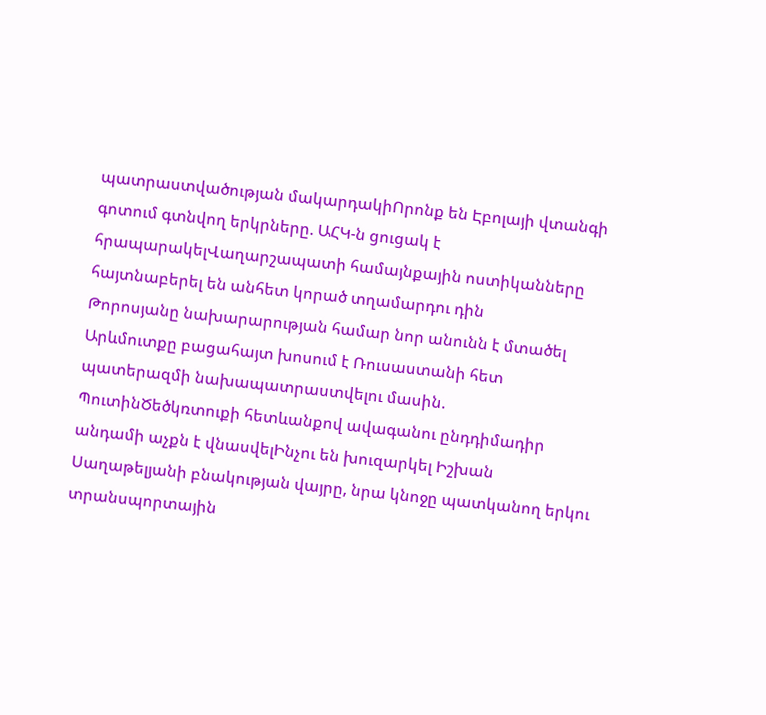պատրաստվածության մակարդակիՈրոնք են Էբոլայի վտանգի գոտում գտնվող երկրները. ԱՀԿ-ն ցուցակ է հրապարակելՎաղարշապատի համայնքային ոստիկանները հայտնաբերել են անհետ կորած տղամարդու դին
Թորոսյանը նախարարության համար նոր անունն է մտածել
Արևմուտքը բացահայտ խոսում է Ռուսաստանի հետ պատերազմի նախապատրաստվելու մասին. ՊուտինԾեծկռտուքի հետևանքով ավագանու ընդդիմադիր անդամի աչքն է վնասվելԻնչու են խուզարկել Իշխան Սաղաթելյանի բնակության վայրը, նրա կնոջը պատկանող երկու տրանսպորտային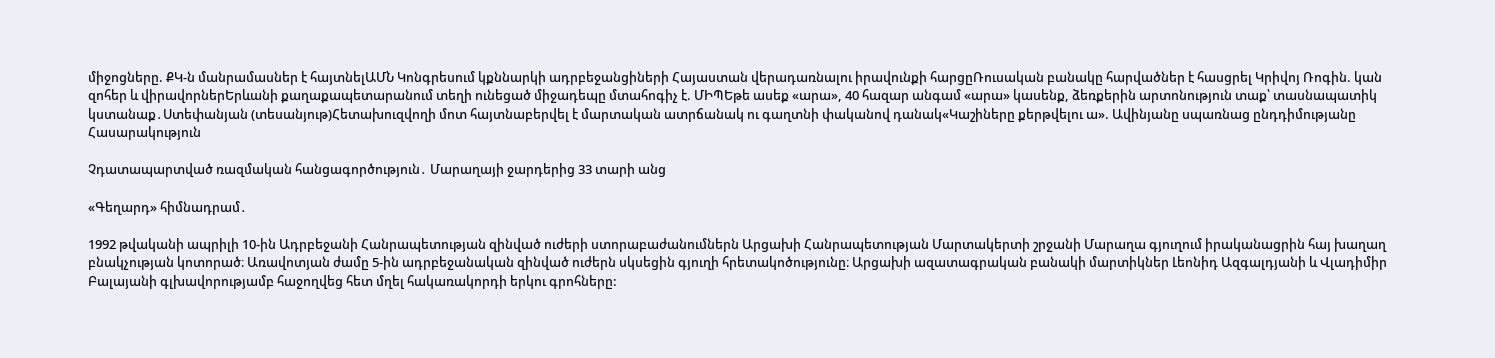միջոցները. ՔԿ-ն մանրամասներ է հայտնելԱՄՆ Կոնգրեսում կքննարկի ադրբեջանցիների Հայաստան վերադառնալու իրավունքի հարցըՌուսական բանակը հարվածներ է հասցրել Կրիվոյ Ռոգին. կան զոհեր և վիրավորներԵրևանի քաղաքապետարանում տեղի ունեցած միջադեպը մտահոգիչ է. ՄԻՊԵթե ասեք «արա», 40 հազար անգամ «արա» կասենք, ձեռքերին արտոնություն տաք՝ տասնապատիկ կստանաք․Ստեփանյան (տեսանյութ)Հետախուզվողի մոտ հայտնաբերվել է մարտական ատրճանակ ու գաղտնի փականով դանակ«Կաշիները քերթվելու ա». Ավինյանը սպառնաց ընդդիմությանը
Հասարակություն

Չդատապարտված ռազմական հանցագործություն․ Մարաղայի ջարդերից 33 տարի անց

«Գեղարդ» հիմնադրամ․

1992 թվականի ապրիլի 10-ին Ադրբեջանի Հանրապետության զինված ուժերի ստորաբաժանումներն Արցախի Հանրապետության Մարտակերտի շրջանի Մարաղա գյուղում իրականացրին հայ խաղաղ բնակչության կոտորած։ Առավոտյան ժամը 5-ին ադրբեջանական զինված ուժերն սկսեցին գյուղի հրետակոծությունը։ Արցախի ազատագրական բանակի մարտիկներ Լեոնիդ Ազգալդյանի և Վլադիմիր Բալայանի գլխավորությամբ հաջողվեց հետ մղել հակառակորդի երկու գրոհները: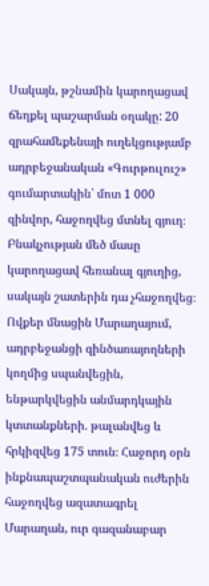Սակայն, թշնամին կարողացավ ճեղքել պաշարման օղակը: 20 զրահամեքենայի ուղեկցությամբ ադրբեջանական «Գուրթուլուշ» գումարտակին՝ մոտ 1 000 զինվոր, հաջողվեց մտնել գյուղ։ Բնակչության մեծ մասը կարողացավ հեռանալ գյուղից, սակայն շատերին դա չհաջողվեց։ Ովքեր մնացին Մարաղայում, ադրբեջանցի զինծառայողների կողմից սպանվեցին, ենթարկվեցին անմարդկային կտտանքների․ թալանվեց և հրկիզվեց 175 տուն։ Հաջորդ օրն ինքնապաշտպանական ուժերին հաջողվեց ազատագրել Մարաղան, ուր գազանաբար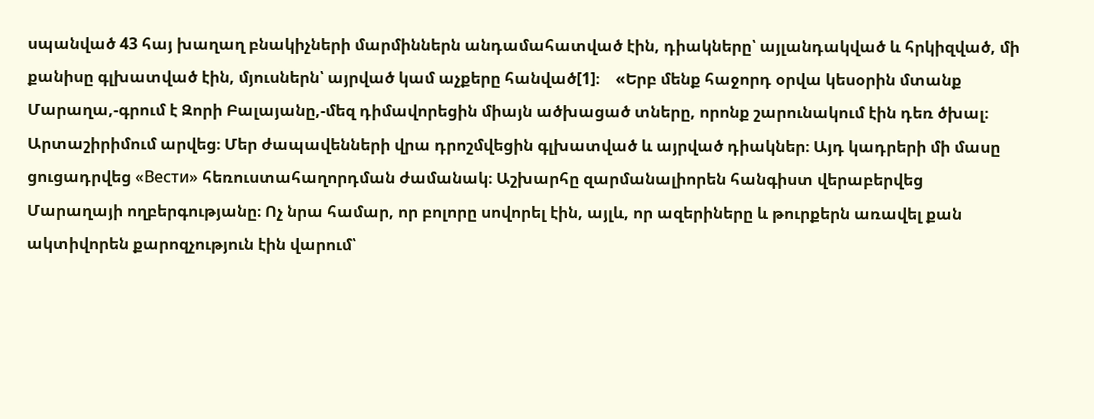սպանված 43 հայ խաղաղ բնակիչների մարմիններն անդամահատված էին, դիակները՝ այլանդակված և հրկիզված, մի քանիսը գլխատված էին, մյուսներն՝ այրված կամ աչքերը հանված[1]։    «Երբ մենք հաջորդ օրվա կեսօրին մտանք Մարաղա,-գրում է Զորի Բալայանը,-մեզ դիմավորեցին միայն ածխացած տները, որոնք շարունակում էին դեռ ծխալ։ Արտաշիրիմում արվեց։ Մեր ժապավենների վրա դրոշմվեցին գլխատված և այրված դիակներ։ Այդ կադրերի մի մասը ցուցադրվեց «Вести» հեռուստահաղորդման ժամանակ։ Աշխարհը զարմանալիորեն հանգիստ վերաբերվեց Մարաղայի ողբերգությանը։ Ոչ նրա համար, որ բոլորը սովորել էին, այլև, որ ազերիները և թուրքերն առավել քան ակտիվորեն քարոզչություն էին վարում՝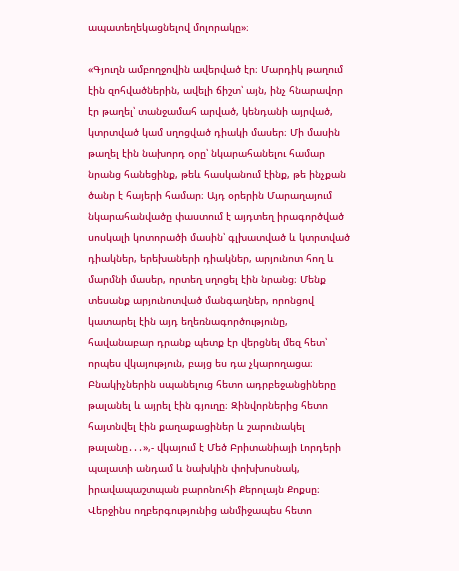ապատեղեկացնելով մոլորակը»։

«Գյուղն ամբողջովին ավերված էր։ Մարդիկ թաղում էին զոհվածներին, ավելի ճիշտ՝ այն, ինչ հնարավոր էր թաղել՝ տանջամահ արված, կենդանի այրված, կտրտված կամ սղոցված դիակի մասեր։ Մի մասին թաղել էին նախորդ օրը՝ նկարահանելու համար նրանց հանեցինք, թեև հասկանում էինք, թե ինչքան ծանր է հայերի համար։ Այդ օրերին Մարաղայում նկարահանվածը փաստում է այդտեղ իրագործված սոսկալի կոտորածի մասին՝ գլխատված և կտրտված դիակներ, երեխաների դիակներ, արյունոտ հող և մարմնի մասեր, որտեղ սղոցել էին նրանց։ Մենք տեսանք արյունոտված մանգաղներ, որոնցով կատարել էին այդ եղեռնագործությունը, հավանաբար դրանք պետք էր վերցնել մեզ հետ՝ որպես վկայություն, բայց ես դա չկարողացա։ Բնակիչներին սպանելուց հետո ադրբեջանցիները թալանել և այրել էին գյուղը։ Զինվորներից հետո հայտնվել էին քաղաքացիներ և շարունակել թալանը․․․»,- վկայում է Մեծ Բրիտանիայի Լորդերի պալատի անդամ և նախկին փոխխոսնակ, իրավապաշտպան բարոնուհի Քերոլայն Քոքսը։ Վերջինս ողբերգությունից անմիջապես հետո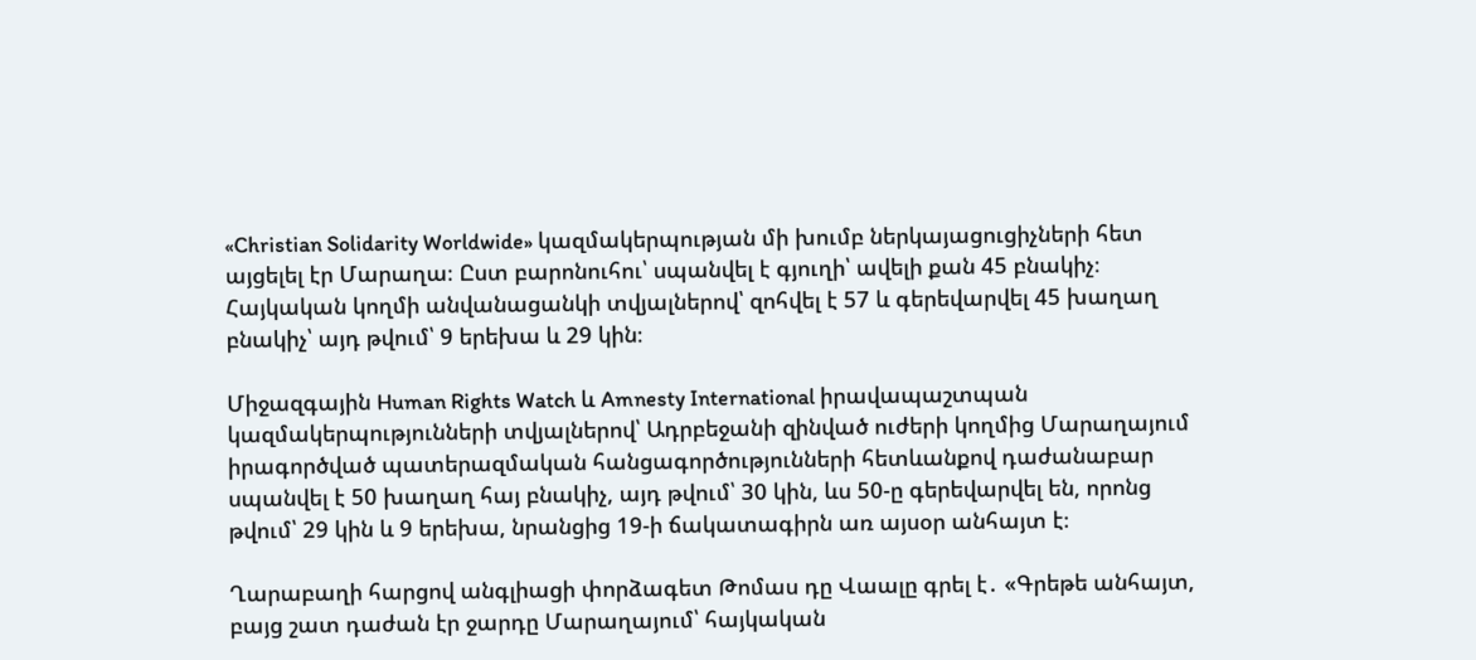«Christian Solidarity Worldwide» կազմակերպության մի խումբ ներկայացուցիչների հետ այցելել էր Մարաղա։ Ըստ բարոնուհու՝ սպանվել է գյուղի՝ ավելի քան 45 բնակիչ։ Հայկական կողմի անվանացանկի տվյալներով՝ զոհվել է 57 և գերեվարվել 45 խաղաղ բնակիչ՝ այդ թվում՝ 9 երեխա և 29 կին։

Միջազգային Human Rights Watch և Amnesty International իրավապաշտպան կազմակերպությունների տվյալներով՝ Ադրբեջանի զինված ուժերի կողմից Մարաղայում իրագործված պատերազմական հանցագործությունների հետևանքով դաժանաբար սպանվել է 50 խաղաղ հայ բնակիչ, այդ թվում՝ 30 կին, ևս 50-ը գերեվարվել են, որոնց թվում՝ 29 կին և 9 երեխա, նրանցից 19-ի ճակատագիրն առ այսօր անհայտ է։

Ղարաբաղի հարցով անգլիացի փորձագետ Թոմաս դը Վաալը գրել է․ «Գրեթե անհայտ, բայց շատ դաժան էր ջարդը Մարաղայում՝ հայկական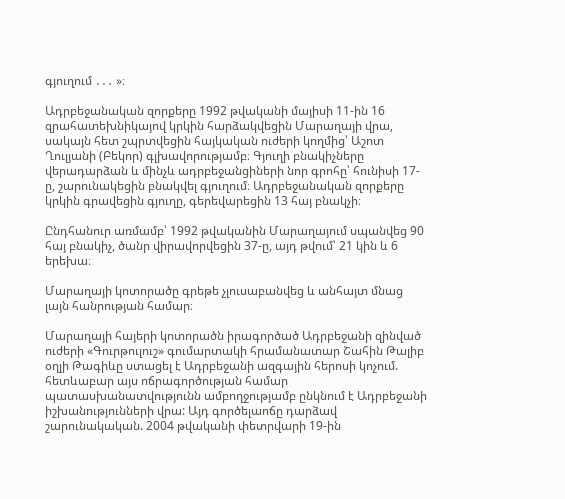գյուղում ․․․ »։

Ադրբեջանական զորքերը 1992 թվականի մայիսի 11-ին 16 զրահատեխնիկայով կրկին հարձակվեցին Մարաղայի վրա, սակայն հետ շպրտվեցին հայկական ուժերի կողմից՝ Աշոտ Ղուլյանի (Բեկոր) գլխավորությամբ։ Գյուղի բնակիչները վերադարձան և մինչև ադրբեջանցիների նոր գրոհը՝ հունիսի 17-ը, շարունակեցին բնակվել գյուղում։ Ադրբեջանական զորքերը կրկին գրավեցին գյուղը, գերեվարեցին 13 հայ բնակչի։

Ընդհանուր առմամբ՝ 1992 թվականին Մարաղայում սպանվեց 90 հայ բնակիչ, ծանր վիրավորվեցին 37-ը, այդ թվում՝ 21 կին և 6 երեխա։

Մարաղայի կոտորածը գրեթե չլուսաբանվեց և անհայտ մնաց լայն հանրության համար։

Մարաղայի հայերի կոտորածն իրագործած Ադրբեջանի զինված ուժերի «Գուրթուլուշ» գումարտակի հրամանատար Շահին Թալիբ օղլի Թագիևը ստացել է Ադրբեջանի ազգային հերոսի կոչում. հետևաբար այս ոճրագործության համար պատասխանատվությունն ամբողջությամբ ընկնում է Ադրբեջանի իշխանությունների վրա: Այդ գործելաոճը դարձավ շարունակական. 2004 թվականի փետրվարի 19-ին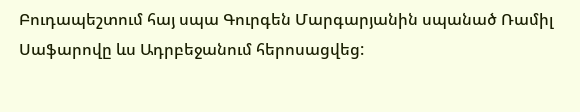Բուդապեշտում հայ սպա Գուրգեն Մարգարյանին սպանած Ռամիլ Սաֆարովը ևս Ադրբեջանում հերոսացվեց: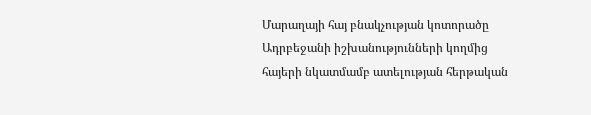Մարաղայի հայ բնակչության կոտորածը Ադրբեջանի իշխանությունների կողմից հայերի նկատմամբ ատելության հերթական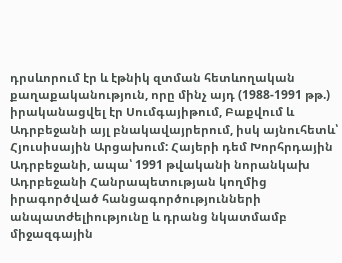դրսևորում էր և էթնիկ զտման հետևողական քաղաքականություն, որը մինչ այդ (1988-1991 թթ.) իրականացվել էր Սումգայիթում, Բաքվում և Ադրբեջանի այլ բնակավայրերում, իսկ այնուհետև՝ Հյուսիսային Արցախում: Հայերի դեմ Խորհրդային Ադրբեջանի, ապա՝ 1991 թվականի նորանկախ Ադրբեջանի Հանրապետության կողմից իրագործված հանցագործությունների անպատժելիությունը և դրանց նկատմամբ միջազգային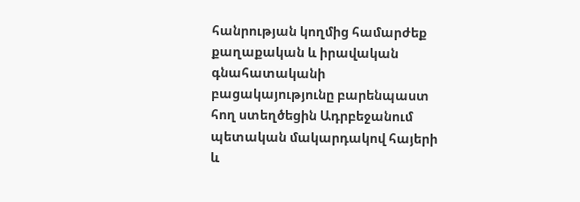հանրության կողմից համարժեք քաղաքական և իրավական գնահատականի բացակայությունը բարենպաստ հող ստեղծեցին Ադրբեջանում պետական մակարդակով հայերի և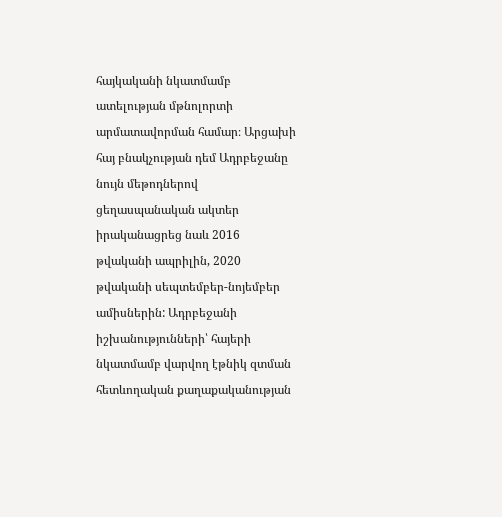հայկականի նկատմամբ ատելության մթնոլորտի արմատավորման համար։ Արցախի հայ բնակչության դեմ Ադրբեջանը նույն մեթոդներով ցեղասպանական ակտեր իրականացրեց նաև 2016 թվականի ապրիլին, 2020 թվականի սեպտեմբեր-նոյեմբեր ամիսներին: Ադրբեջանի իշխանությունների՝ հայերի նկատմամբ վարվող էթնիկ զտման հետևողական քաղաքականության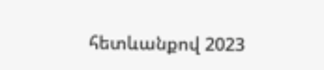հետևանքով 2023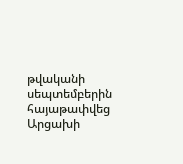թվականի սեպտեմբերին հայաթափվեց Արցախի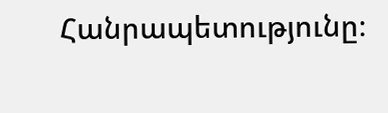Հանրապետությունը։